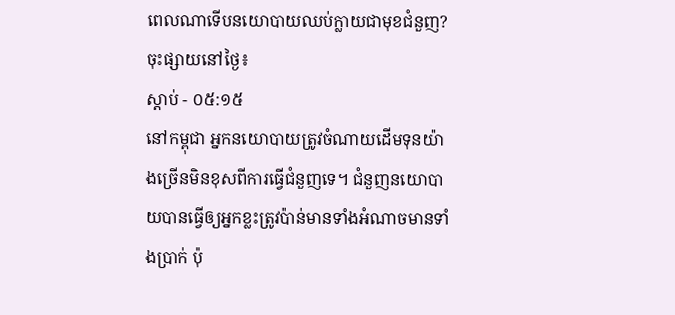ពេលណាទើបនយោបាយឈប់ក្លាយជាមុខជំនួញ?
ចុះផ្សាយនៅថ្ងៃ៖
ស្តាប់ - ០៥:១៥
នៅកម្ពុជា អ្នកនយោបាយត្រូវចំណាយដើមទុនយ៉ាងច្រើនមិនខុសពីការធ្វើជំនួញទេ។ ជំនួញនយោបាយបានធ្វើឲ្យអ្នកខ្លះត្រូវប៉ាន់មានទាំងអំណាចមានទាំងប្រាក់ ប៉ុ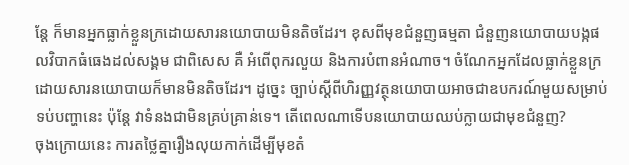ន្តែ ក៏មានអ្នកធ្លាក់ខ្លួនក្រដោយសារនយោបាយមិនតិចដែរ។ ខុសពីមុខជំនួញធម្មតា ជំនួញនយោបាយបង្កផលវិបាកធំធេងដល់សង្គម ជាពិសេស គឺ អំពើពុករលួយ និងការបំពានអំណាច។ ចំណែកអ្នកដែលធ្លាក់ខ្លួនក្រដោយសារនយោបាយក៏មានមិនតិចដែរ។ ដូច្នេះ ច្បាប់ស្តីពីហិរញ្ញវត្ថុនយោបាយអាចជាឧបករណ៍មួយសម្រាប់ទប់បញ្ហានេះ ប៉ុន្តែ វាទំនងជាមិនគ្រប់គ្រាន់ទេ។ តើពេលណាទើបនយោបាយឈប់ក្លាយជាមុខជំនួញ?
ចុងក្រោយនេះ ការតថ្លៃគ្នារឿងលុយកាក់ដើម្បីមុខតំ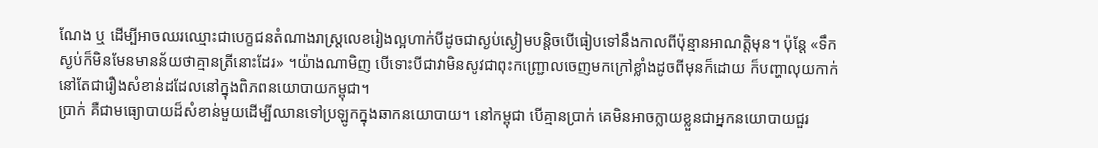ណែង ឬ ដើម្បីអាចឈរឈ្មោះជាបេក្ខជនតំណាងរាស្ត្រលេខរៀងល្អហាក់បីដូចជាស្ងប់ស្ងៀមបន្តិចបើធៀបទៅនឹងកាលពីប៉ុន្មានអាណត្តិមុន។ ប៉ុន្តែ «ទឹកស្ងប់ក៏មិនមែនមានន័យថាគ្មានត្រីនោះដែរ» ។យ៉ាងណាមិញ បើទោះបីជាវាមិនសូវជាពុះកញ្ជ្រោលចេញមកក្រៅខ្លាំងដូចពីមុនក៏ដោយ ក៏បញ្ហាលុយកាក់នៅតែជារឿងសំខាន់ដដែលនៅក្នុងពិភពនយោបាយកម្ពុជា។
ប្រាក់ គឺជាមធ្យោបាយដ៏សំខាន់មួយដើម្បីឈានទៅប្រឡូកក្នុងឆាកនយោបាយ។ នៅកម្ពុជា បើគ្មានប្រាក់ គេមិនអាចក្លាយខ្លួនជាអ្នកនយោបាយជួរ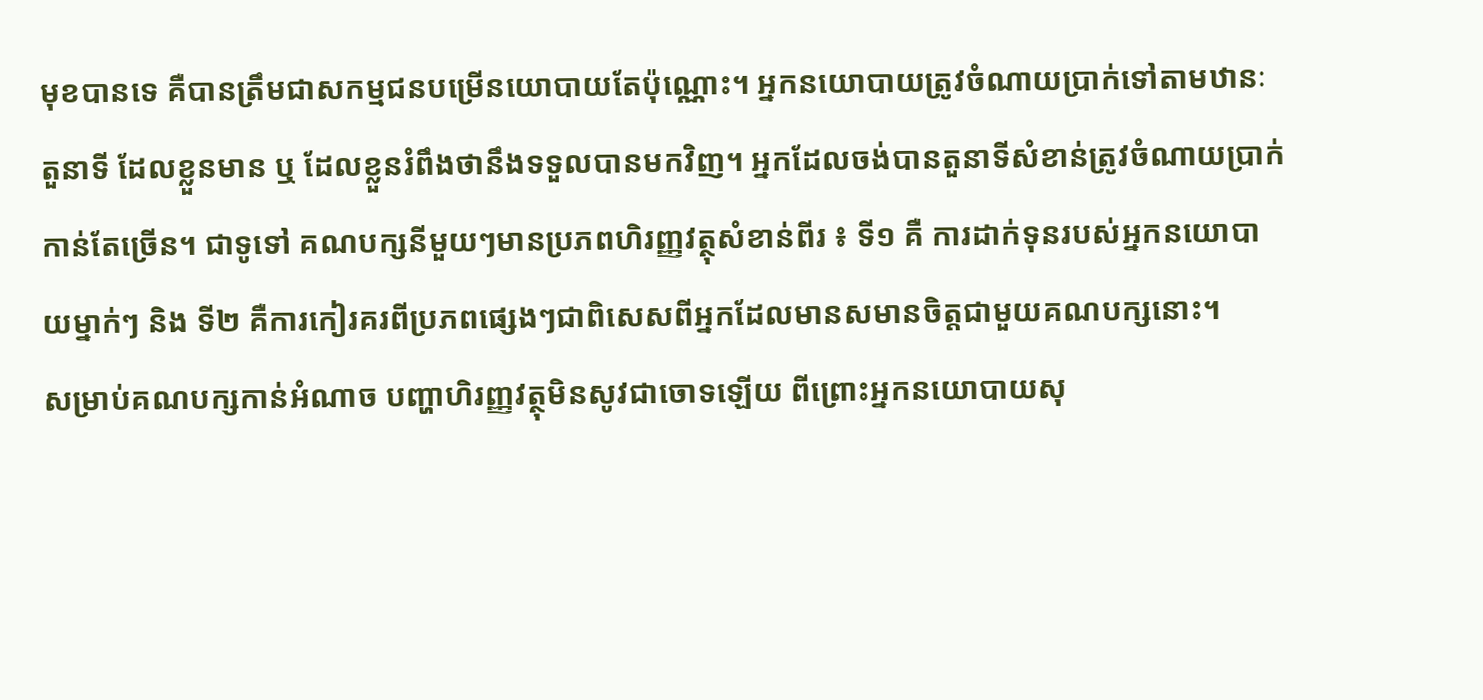មុខបានទេ គឺបានត្រឹមជាសកម្មជនបម្រើនយោបាយតែប៉ុណ្ណោះ។ អ្នកនយោបាយត្រូវចំណាយប្រាក់ទៅតាមឋានៈ តួនាទី ដែលខ្លួនមាន ឬ ដែលខ្លួនរំពឹងថានឹងទទួលបានមកវិញ។ អ្នកដែលចង់បានតួនាទីសំខាន់ត្រូវចំណាយប្រាក់កាន់តែច្រើន។ ជាទូទៅ គណបក្សនីមួយៗមានប្រភពហិរញ្ញវត្ថុសំខាន់ពីរ ៖ ទី១ គឺ ការដាក់ទុនរបស់អ្នកនយោបាយម្នាក់ៗ និង ទី២ គឺការកៀរគរពីប្រភពផ្សេងៗជាពិសេសពីអ្នកដែលមានសមានចិត្តជាមួយគណបក្សនោះ។
សម្រាប់គណបក្សកាន់អំណាច បញ្ហាហិរញ្ញវត្ថុមិនសូវជាចោទឡើយ ពីព្រោះអ្នកនយោបាយសុ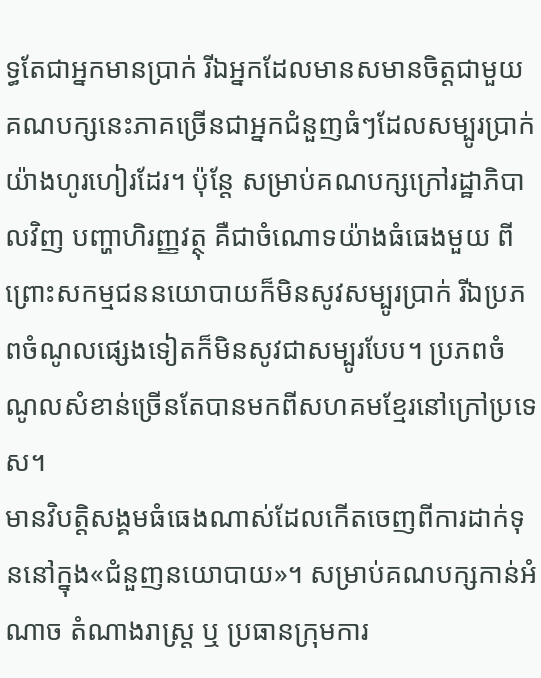ទ្ធតែជាអ្នកមានប្រាក់ រីឯអ្នកដែលមានសមានចិត្តជាមួយគណបក្សនេះភាគច្រើនជាអ្នកជំនួញធំៗដែលសម្បូរប្រាក់យ៉ាងហូរហៀរដែរ។ ប៉ុន្តែ សម្រាប់គណបក្សក្រៅរដ្ឋាភិបាលវិញ បញ្ហាហិរញ្ញវត្ថុ គឺជាចំណោទយ៉ាងធំធេងមួយ ពីព្រោះសកម្មជននយោបាយក៏មិនសូវសម្បូរប្រាក់ រីឯប្រភពចំណូលផ្សេងទៀតក៏មិនសូវជាសម្បូរបែប។ ប្រភពចំណូលសំខាន់ច្រើនតែបានមកពីសហគមខ្មែរនៅក្រៅប្រទេស។
មានវិបត្តិសង្គមធំធេងណាស់ដែលកើតចេញពីការដាក់ទុននៅក្នុង«ជំនួញនយោបាយ»។ សម្រាប់គណបក្សកាន់អំណាច តំណាងរាស្ត្រ ឬ ប្រធានក្រុមការ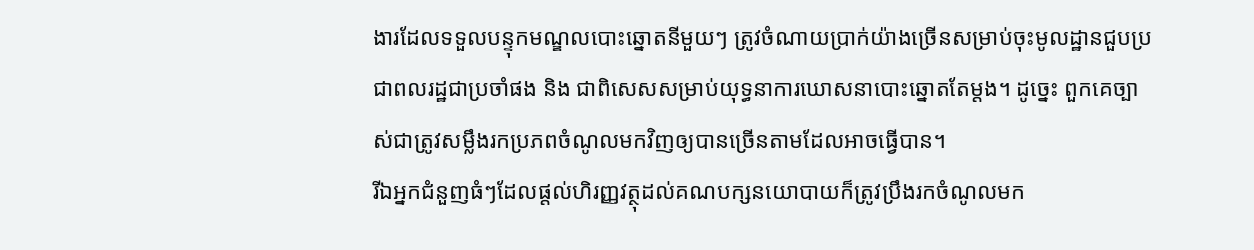ងារដែលទទួលបន្ទុកមណ្ឌលបោះឆ្នោតនីមួយៗ ត្រូវចំណាយប្រាក់យ៉ាងច្រើនសម្រាប់ចុះមូលដ្ឋានជួបប្រជាពលរដ្ឋជាប្រចាំផង និង ជាពិសេសសម្រាប់យុទ្ធនាការឃោសនាបោះឆ្នោតតែម្តង។ ដូច្នេះ ពួកគេច្បាស់ជាត្រូវសម្លឹងរកប្រភពចំណូលមកវិញឲ្យបានច្រើនតាមដែលអាចធ្វើបាន។
រីឯអ្នកជំនួញធំៗដែលផ្តល់ហិរញ្ញវត្ថុដល់គណបក្សនយោបាយក៏ត្រូវប្រឹងរកចំណូលមក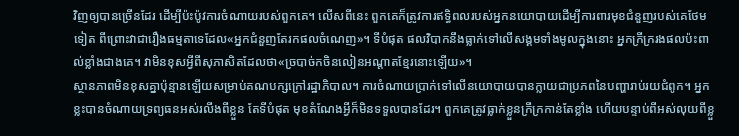វិញឲ្យបានច្រើនដែរ ដើម្បីប៉ះប៉ូវការចំណាយរបស់ពួកគេ។ លើសពីនេះ ពួកគេក៏ត្រូវការឥទ្ធិពលរបស់អ្នកនយោបាយដើម្បីការពារមុខជំនួញរបស់គេថែមទៀត ពីព្រោះវាជារឿងធម្មតាទេដែល«អ្នកជំនួញតែរកផលចំណេញ»។ ទីបំផុត ផលវិបាកនឹងធ្លាក់ទៅលើសង្គមទាំងមូលក្នុងនោះ អ្នកក្រីក្ររងផលប៉ះពាល់ខ្លាំងជាងគេ។ វាមិនខុសអ្វីពីសុភាសិតដែលថា«ច្របាច់កចិនលៀនអណ្តាតខ្មែរនោះឡើយ»។
ស្ថានភាពមិនខុសគ្នាប៉ុន្មានឡើយសម្រាប់គណបក្សក្រៅរដ្ឋាភិបាល។ ការចំណាយប្រាក់ទៅលើនយោបាយបានក្លាយជាប្រភពនៃបញ្ហារាប់រយជំពូក។ អ្នកខ្លះបានចំណាយទ្រព្យធនអស់រលីងពីខ្លួន តែទីបំផុត មុខតំណែងអ្វីក៏មិនទទួលបានដែរ។ ពួកគេត្រូវធ្លាក់ខ្លួនក្រីក្រកាន់តែខ្លាំង ហើយបន្ទាប់ពីអស់លុយពីខ្លួ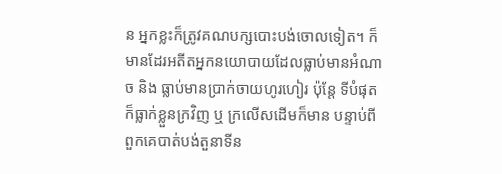ន អ្នកខ្លះក៏ត្រូវគណបក្សបោះបង់ចោលទៀត។ ក៏មានដែរអតីតអ្នកនយោបាយដែលធ្លាប់មានអំណាច និង ធ្លាប់មានប្រាក់ចាយហូរហៀរ ប៉ុន្តែ ទីបំផុតក៏ធ្លាក់ខ្លួនក្រវិញ ឬ ក្រលើសដើមក៏មាន បន្ទាប់ពីពួកគេបាត់បង់តួនាទីន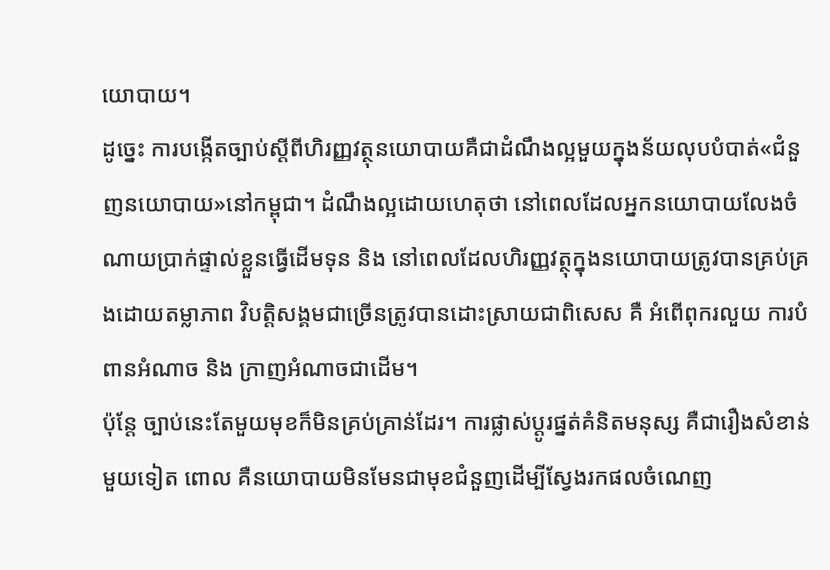យោបាយ។
ដូច្នេះ ការបង្កើតច្បាប់ស្តីពីហិរញ្ញវត្ថុនយោបាយគឺជាដំណឹងល្អមួយក្នុងន័យលុបបំបាត់«ជំនួញនយោបាយ»នៅកម្ពុជា។ ដំណឹងល្អដោយហេតុថា នៅពេលដែលអ្នកនយោបាយលែងចំណាយប្រាក់ផ្ទាល់ខ្លួនធ្វើដើមទុន និង នៅពេលដែលហិរញ្ញវត្ថុក្នុងនយោបាយត្រូវបានគ្រប់គ្រងដោយតម្លាភាព វិបត្តិសង្គមជាច្រើនត្រូវបានដោះស្រាយជាពិសេស គឺ អំពើពុករលួយ ការបំពានអំណាច និង ក្រាញអំណាចជាដើម។
ប៉ុន្តែ ច្បាប់នេះតែមួយមុខក៏មិនគ្រប់គ្រាន់ដែរ។ ការផ្លាស់ប្តូរផ្នត់គំនិតមនុស្ស គឺជារឿងសំខាន់មួយទៀត ពោល គឺនយោបាយមិនមែនជាមុខជំនួញដើម្បីស្វែងរកផលចំណេញ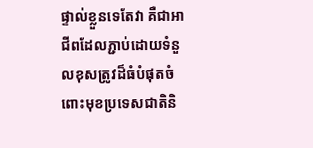ផ្ទាល់ខ្លួនទេតែវា គឺជាអាជីពដែលភ្ជាប់ដោយទំនួលខុសត្រូវដ៏ធំបំផុតចំពោះមុខប្រទេសជាតិនិ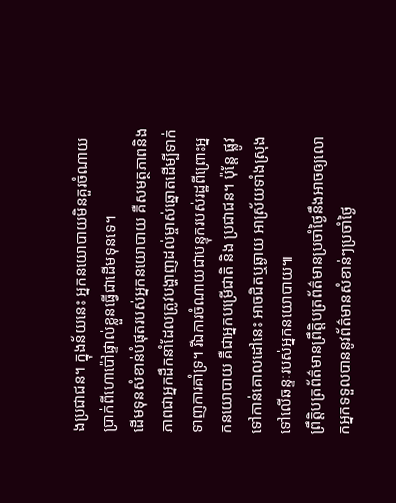ងប្រជាជន។ ក្នុងន័យនេះ អ្នកនយោបាយមិនគួរចំណាយប្រាក់ពីហោប៉ៅផ្ទាល់ខ្លួនធ្វើជាដើមទុនទេ។
ដើមទុនសំខាន់បំផុតរបស់អ្នកនយោបាយ គឺសមត្ថភាពនិង ភាពជាអ្នកដឹកនាំដែលត្រូវបង្ហាញដល់ម្ចាស់ឆ្នោតដើម្បីទាក់ទាញការគាំទ្រ។ រីឯការចំណាយជាបន្ទុករបស់រដ្ឋពីព្រោះអ្នកនយោបាយ គឺជាអ្នកបម្រើជាតិ និង ប្រជាជន។ ប៉ុន្តែ ផ្លូវទៅកាន់គោលដៅនេះ អាចជិតឬឆ្ងាយ អាស្រ័យទាំងស្រុងទៅលើឆន្ទៈរបស់អ្នកនយោបាយ៕
ព្រឹត្តិបត្រព័ត៌មានព្រឹត្តិបត្រព័ត៌មានប្រចាំថ្ងៃនឹងអាចឲ្យលោកអ្នកទទួលបាននូវព័ត៌មានសំខាន់ៗប្រចាំថ្ងៃ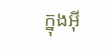ក្នុងអ៊ី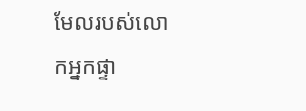មែលរបស់លោកអ្នកផ្ទា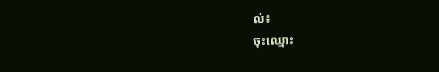ល់៖
ចុះឈ្មោះ